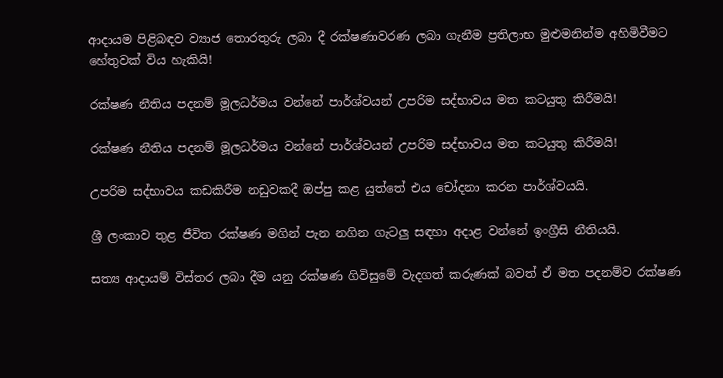ආදායම පිළිබඳව ව්‍යාජ තොරතුරු ලබා දී රක්ෂණාවරණ ලබා ගැනීම ප්‍රතිලාභ මුළුමනින්ම අහිමිවීමට හේතුවක් විය හැකියි!

රක්ෂණ නීතිය පදනම් මූලධර්මය වන්නේ පාර්ශ්වයන් උපරිම සද්භාවය මත කටයුතු කිරීමයි!

රක්ෂණ නීතිය පදනම් මූලධර්මය වන්නේ පාර්ශ්වයන් උපරිම සද්භාවය මත කටයුතු කිරීමයි!

උපරිම සද්භාවය කඩකිරීම නඩුවකදී ඔප්පු කළ යුත්තේ එය චෝදනා කරන පාර්ශ්වයයි.

ශ්‍රී ලංකාව තුළ ජීවිත රක්ෂණ මගින් පැන නගින ගැටලු සඳහා අදාළ වන්නේ ඉංග්‍රීසි නීතියයි.

සත්‍ය ආදායම් විස්තර ලබා දීම යනු රක්ෂණ ගිවිසුමේ වැදගත් කරුණක් බවත් ඒ මත පදනම්ව රක්ෂණ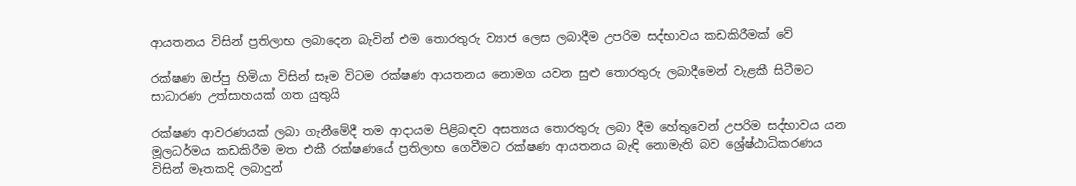ආයතනය විසින් ප්‍රතිලාභ ලබාදෙන බැවින් එම තොරතුරු ව්‍යාජ ලෙස ලබාදීම උපරිම සද්භාවය කඩකිරීමක් වේ

රක්ෂණ ඔප්පු හිමියා විසින් සෑම විටම රක්ෂණ ආයතනය නොමග යවන සුළු තොරතුරු ලබාදීමෙන් වැළකී සිටීමට සාධාරණ උත්සාහයක් ගත යුතුයි

රක්ෂණ ආවරණයක් ලබා ගැනීමේදී තම ආදායම පිළිබඳව අසත්‍යය තොරතුරු ලබා දීම හේතුවෙන් උපරිම සද්භාවය යන මූලධර්මය කඩකිරීම මත එකී රක්ෂණයේ ප්‍රතිලාභ ගෙවීමට රක්ෂණ ආයතනය බැඳි නොමැති බව ශ්‍රේෂ්ඨාධිකරණය විසින් මෑතකදි ලබාදුන්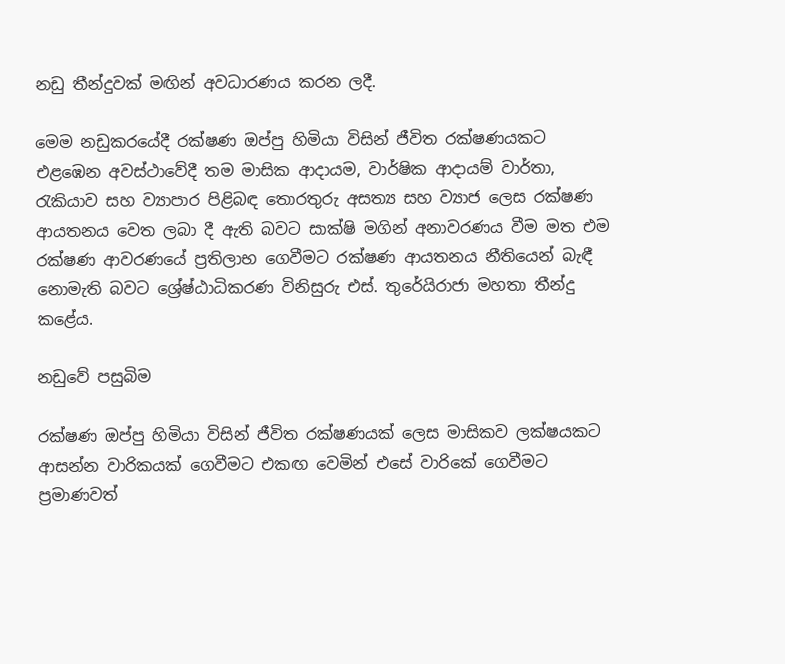නඩු තීන්දුවක් මඟින් අවධාරණය කරන ලදී.

මෙම නඩුකරයේදී රක්ෂණ ඔප්පු හිමියා විසින් ජීවිත රක්ෂණයකට එළඹෙන අවස්ථාවේදී තම මාසික ආදායම, වාර්ෂික ආදායම් වාර්තා, රැකියාව සහ ව්‍යාපාර පිළිබඳ තොරතුරු අසත්‍ය සහ ව්‍යාජ ලෙස රක්ෂණ ආයතනය වෙත ලබා දී ඇති බවට සාක්ෂි මගින් අනාවරණය වීම මත එම රක්ෂණ ආවරණයේ ප්‍රතිලාභ ගෙවීමට රක්ෂණ ආයතනය නීතියෙන් බැඳී නොමැති බවට ශ්‍රේෂ්ඨාධිකරණ විනිසුරු එස්. තුරේයිරාජා මහතා තීන්දු කළේය.

නඩුවේ පසුබිම

රක්ෂණ ඔප්පු හිමියා විසින් ජීවිත රක්ෂණයක් ලෙස මාසිකව ලක්ෂයකට ආසන්න වාරිකයක් ගෙවීමට එකඟ වෙමින් එසේ වාරිකේ ගෙවීමට ප්‍රමාණවත්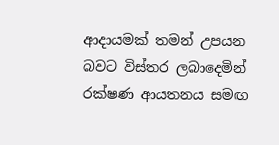ආදායමක් තමන් උපයන බවට විස්තර ලබාදෙමින් රක්ෂණ ආයතනය සමඟ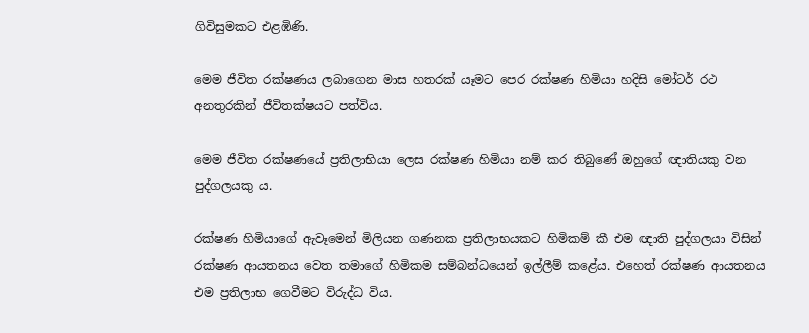ගිවිසුමකට එළඹිණි.

මෙම ජීවිත රක්ෂණය ලබාගෙන මාස හතරක් යෑමට පෙර රක්ෂණ හිමියා හදිසි මෝටර් රථ අනතුරකින් ජීවිතක්ෂයට පත්විය.

මෙම ජීවිත රක්ෂණයේ ප්‍රතිලාභියා ලෙස රක්ෂණ හිමියා නම් කර තිබුණේ ඔහුගේ ඥාතියකු වන පුද්ගලයකු ය.

රක්ෂණ හිමියාගේ ඇවෑමෙන් මිලියන ගණනක ප්‍රතිලාභයකට හිමිකම් කී එම ඥාති පුද්ගලයා විසින් රක්ෂණ ආයතනය වෙත තමාගේ හිමිකම සම්බන්ධයෙන් ඉල්ලීම් කළේය. එහෙත් රක්ෂණ ආයතනය එම ප්‍රතිලාභ ගෙවීමට විරුද්ධ විය.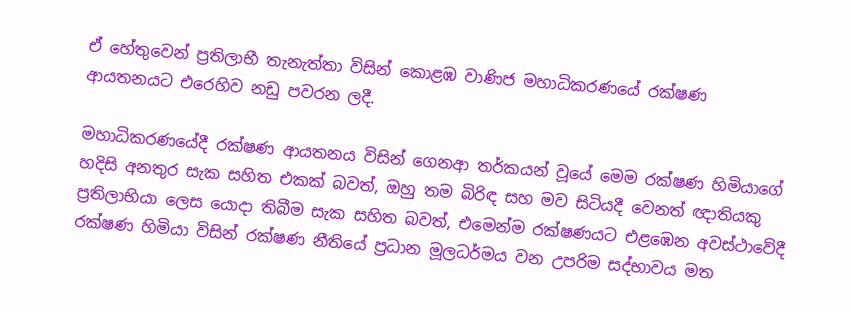ඒ හේතුවෙන් ප්‍රතිලාභී තැනැත්තා විසින් කොළඹ වාණිජ මහාධිකරණයේ රක්ෂණ ආයතනයට එරෙහිව නඩු පවරන ලදී.

මහාධිකරණයේදී රක්ෂණ ආයතනය විසින් ගෙනආ තර්කයන් වූයේ මෙම රක්ෂණ හිමියාගේ හදිසි අනතුර සැක සහිත එකක් බවත්, ඔහු තම බිරිඳ සහ මව සිටියදී වෙනත් ඥාතියකු ප්‍රතිලාභියා ලෙස යොදා තිබීම සැක සහිත බවත්, එමෙන්ම රක්ෂණයට එළඹෙන අවස්ථාවේදී රක්ෂණ හිමියා විසින් රක්ෂණ නීතියේ ප්‍රධාන මූලධර්මය වන උපරිම සද්භාවය මත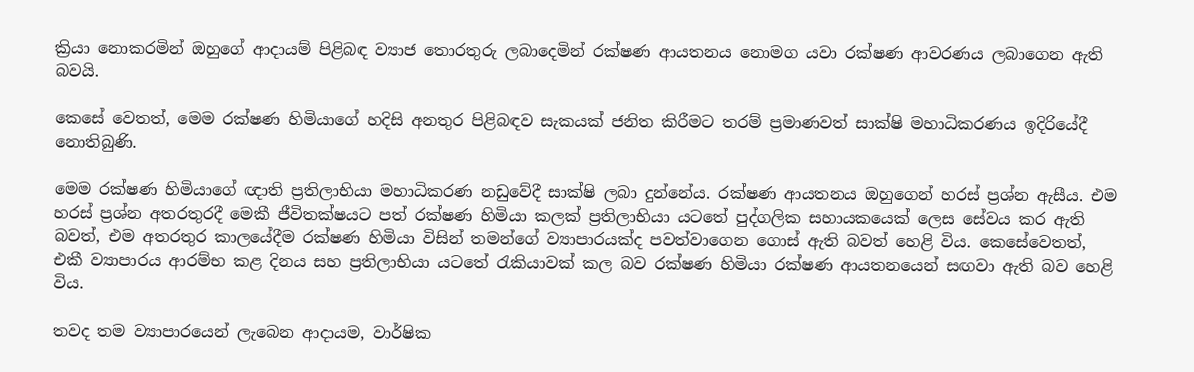ක්‍රියා නොකරමින් ඔහුගේ ආදායම් පිළිබඳ ව්‍යාජ තොරතුරු ලබාදෙමින් රක්ෂණ ආයතනය නොමග යවා රක්ෂණ ආවරණය ලබාගෙන ඇති බවයි.

කෙසේ වෙතත්, මෙම රක්ෂණ හිමියාගේ හදිසි අනතුර පිළිබඳව සැකයක් ජනිත කිරීමට තරම් ප්‍රමාණවත් සාක්ෂි මහාධිකරණය ඉදිරියේදී නොතිබුණි.

මෙම රක්ෂණ හිමියාගේ ඥාති ප්‍රතිලාභියා මහාධිකරණ නඩුවේදී සාක්ෂි ලබා දුන්නේය. රක්ෂණ ආයතනය ඔහුගෙන් හරස් ප්‍රශ්න ඇසීය. එම හරස් ප්‍රශ්න අතරතුරදී මෙකී ජීවිතක්ෂයට පත් රක්ෂණ හිමියා කලක් ප්‍රතිලාභියා යටතේ පුද්ගලික සහායකයෙක් ලෙස සේවය කර ඇති බවත්, එම අතරතුර කාලයේදීම රක්ෂණ හිමියා විසින් තමන්ගේ ව්‍යාපාරයක්ද පවත්වාගෙන ගොස් ඇති බවත් හෙළි විය. කෙසේවෙතත්, එකී ව්‍යාපාරය ආරම්භ කළ දිනය සහ ප්‍රතිලාභියා යටතේ රැකියාවක් කල බව රක්ෂණ හිමියා රක්ෂණ ආයතනයෙන් සඟවා ඇති බව හෙළි විය.

තවද තම ව්‍යාපාරයෙන් ලැබෙන ආදායම, වාර්ෂික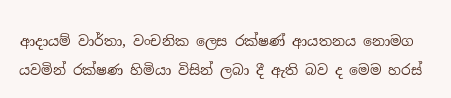ආදායම් වාර්තා, වංචනික ලෙස රක්ෂණ් ආයතනය නොමග යවමින් රක්ෂණ හිමියා විසින් ලබා දී ඇති බව ද මෙම හරස්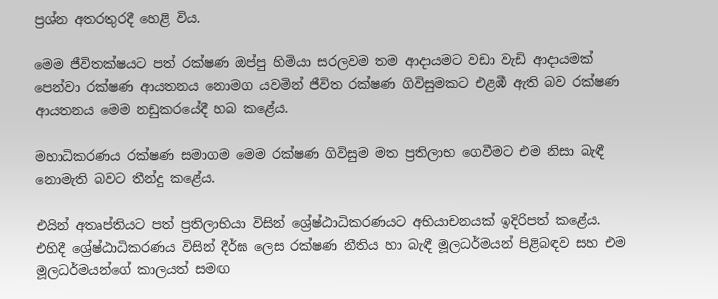ප්‍රශ්න අතරතුරදී හෙළි විය.

මෙම ජීවිතක්ෂයට පත් රක්ෂණ ඔප්පු හිමියා සරලවම තම ආදායමට වඩා වැඩි ආදායමක් පෙන්වා රක්ෂණ ආයතනය නොමග යවමින් ජීවිත රක්ෂණ ගිවිසුමකට එළඹී ඇති බව රක්ෂණ ආයතනය මෙම නඩුකරයේදී හබ කළේය.

මහාධිකරණය රක්ෂණ සමාගම මෙම රක්ෂණ ගිවිසුම මත ප්‍රතිලාභ ගෙවීමට එම නිසා බැඳී නොමැති බවට තීන්දු කළේය.

එයින් අතෘප්තියට පත් ප්‍රතිලාභියා විසින් ශ්‍රේෂ්ඨාධිකරණයට අභියාචනයක් ඉදිරිපත් කළේය. එහිදී ශ්‍රේෂ්ඨාධිකරණය විසින් දීර්ඝ ලෙස රක්ෂණ නීතිය හා බැඳී මූලධර්මයන් පිළිබඳව සහ එම මූලධර්මයන්ගේ කාලයත් සමඟ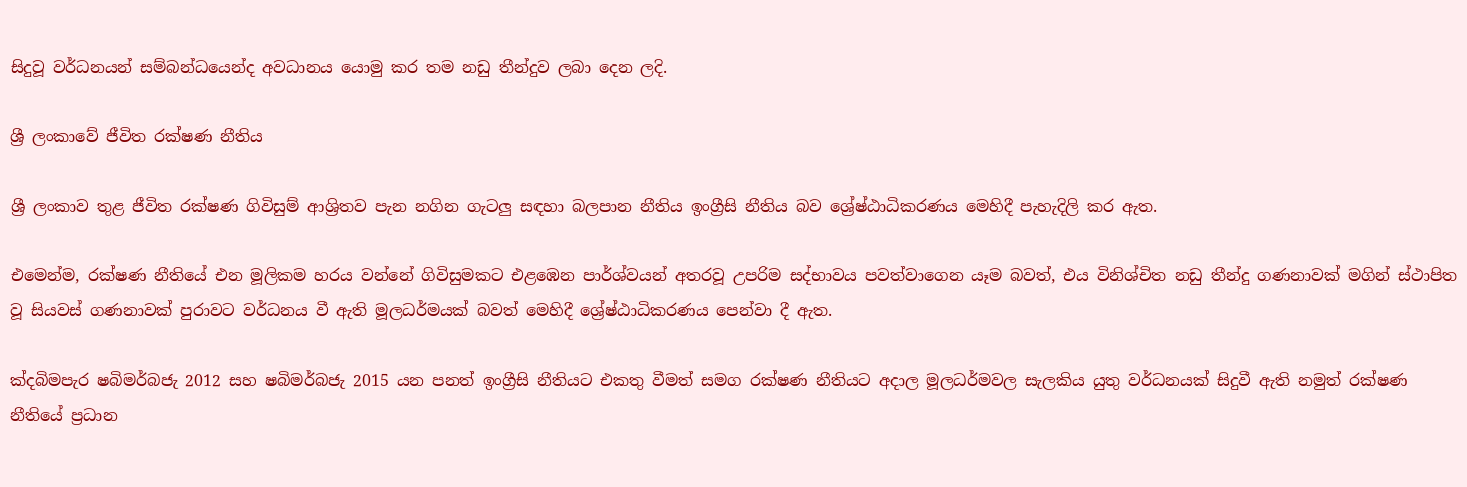සිදුවූ වර්ධනයන් සම්බන්ධයෙන්ද අවධානය යොමු කර තම නඩු තීන්දුව ලබා දෙන ලදි.

ශ්‍රී ලංකාවේ ජීවිත රක්ෂණ නීතිය

ශ්‍රී ලංකාව තුළ ජීවිත රක්ෂණ ගිවිසුම් ආශ්‍රිතව පැන නගින ගැටලු සඳහා බලපාන නීතිය ඉංග්‍රීසි නීතිය බව ශ්‍රේෂ්ඨාධිකරණය මෙහිදී පැහැදිලි කර ඇත.

එමෙන්ම, රක්ෂණ නීතියේ එන මූලිකම හරය වන්නේ ගිවිසුමකට එළඹෙන පාර්ශ්වයන් අතරවූ උපරිම සද්භාවය පවත්වාගෙන යෑම බවත්, එය විනිශ්චිත නඩු තීන්දු ගණනාවක් මගින් ස්ථාපිත වූ සියවස් ගණනාවක් පුරාවට වර්ධනය වී ඇති මූලධර්මයක් බවත් මෙහිදී ශ්‍රේෂ්ඨාධිකරණය පෙන්වා දී ඇත.

ක්‍දබිමපැර ෂබිමර්බජැ 2012 සහ ෂබිමර්බජැ 2015 යන පනත් ඉංග්‍රීසි නීතියට එකතු වීමත් සමග රක්ෂණ නීතියට අදාල මූලධර්මවල සැලකිය යුතු වර්ධනයක් සිදුවී ඇති නමුත් රක්ෂණ නීතියේ ප්‍රධාන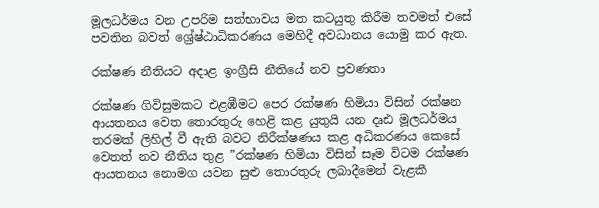මූලධර්මය වන උපරිම සත්භාවය මත කටයුතු කිරීම තවමත් එසේ පවතින බවත් ශ්‍රේෂ්ඨාධිකරණය මෙහිදී අවධානය යොමු කර ඇත.

රක්ෂණ නීතියට අදාළ ඉංග්‍රීසි නීතියේ නව ප්‍රවණතා

රක්ෂණ ගිවිසුමකට එළඹීමට පෙර රක්ෂණ හිමියා විසින් රක්ෂන ආයතනය වෙත තොරතුරු හෙළි කළ යුතුයි යන දෘඪ මූලධර්මය තරමක් ලිහිල් වී ඇති බවට නිරීක්ෂණය කළ අධිකරණය කෙසේ වෙතත් නව නීතිය තුළ ”රක්ෂණ හිමියා විසින් සෑම විටම රක්ෂණ ආයතනය නොමග යවන සුළු තොරතුරු ලබාදීමෙන් වැළකී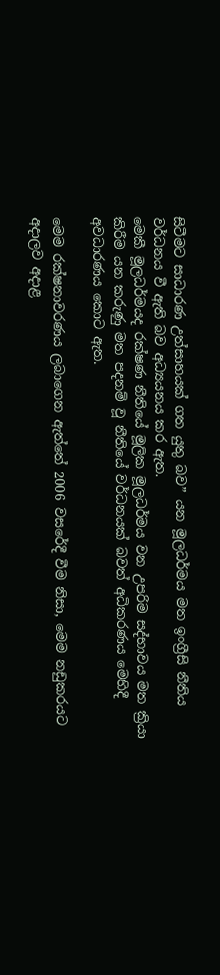සිටීමට සාධාරණ උත්සාහයක් ගත යුතු බව” යන මූලධර්මය මත ඉංග්‍රීසි නීතිය වර්ධනය වී ඇති බව අධ්‍යයනය කර ඇත.
මෙකී මූලධර්මයද රක්ෂණ නීතියේ මූලික මූලධර්මය වන උපරිම සද්භාවය මත ක්‍රියා කිරීම යන කරුණු මත පදනම් වූ නීතියේ වර්ධනයක් බවත් අධිකරණය මෙහිදී අවධාරණය කොට ඇත.

මෙම රක්ෂනාවරණය ලබාගෙන ඇත්තේ 2006 වසරේදී වීම නිසා, මෙම නඩුකරයට අදාලව අදාළ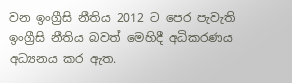වන ඉංග්‍රීසි නීතිය 2012 ට පෙර පැවැති ඉංග්‍රීසි නීතිය බවත් මෙහිදී අධිකරණය අධ්‍යනය කර ඇත.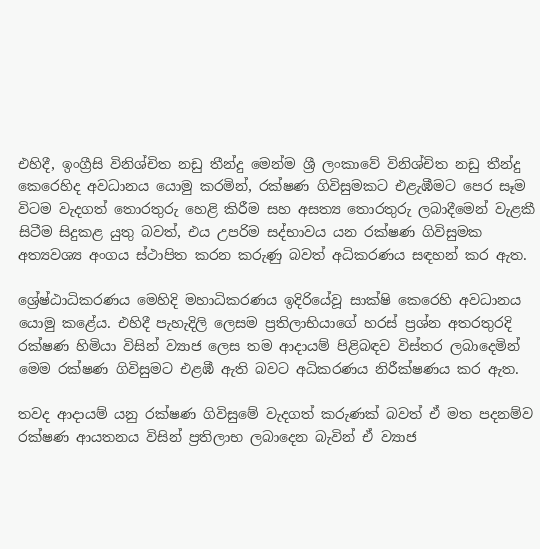එහිදී, ඉංග්‍රීසි විනිශ්චිත නඩු තීන්දු මෙන්ම ශ්‍රී ලංකාවේ විනිශ්චිත නඩු තීන්දු කෙරෙහිද අවධානය යොමු කරමින්, රක්ෂණ ගිවිසුමකට එළැඹීමට පෙර සෑම විටම වැදගත් තොරතුරු හෙළි කිරීම සහ අසත්‍ය තොරතුරු ලබාදීමෙන් වැළකී සිටීම සිදුකළ යුතු බවත්, එය උපරිම සද්භාවය යන රක්ෂණ ගිවිසුමක අත්‍යවශ්‍ය අංගය ස්ථාපිත කරන කරුණු බවත් අධිකරණය සඳහන් කර ඇත.

ශ්‍රේෂ්ඨාධිකරණය මෙහිදි මහාධිකරණය ඉදිරියේවූ සාක්ෂි කෙරෙහි අවධානය යොමු කළේය. එහිදී පැහැදිලි ලෙසම ප්‍රතිලාභියාගේ හරස් ප්‍රශ්න අතරතුරදි රක්ෂණ හිමියා විසින් ව්‍යාජ ලෙස තම ආදායම් පිළිබඳව විස්තර ලබාදෙමින් මෙම රක්ෂණ ගිවිසුමට එළඹී ඇති බවට අධිකරණය නිරීක්ෂණය කර ඇත.

තවද ආදායම් යනු රක්ෂණ ගිවිසුමේ වැදගත් කරුණක් බවත් ඒ මත පදනම්ව රක්ෂණ ආයතනය විසින් ප්‍රතිලාභ ලබාදෙන බැවින් ඒ ව්‍යාජ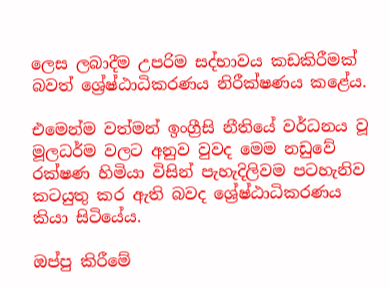ලෙස ලබාදීම උපරිම සද්භාවය කඩකිරීමක් බවත් ශ්‍රේෂ්ඨාධිකරණය නිරීක්ෂණය කළේය.

එමෙන්ම වත්මන් ඉංග්‍රීසි නීතියේ වර්ධනය වූ මූලධර්ම වලට අනුව වුවද මෙම නඩුවේ රක්ෂණ හිමියා විසින් පැහැදිලිවම පටහැනිව කටයුතු කර ඇති බවද ශ්‍රේෂ්ඨාධිකරණය කියා සිටියේය.

ඔප්පු කිරීමේ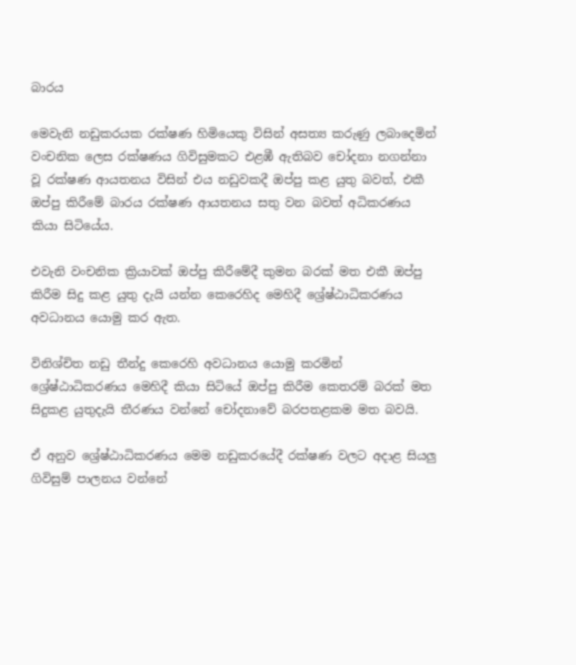බාරය

මෙවැනි නඩුකරයක රක්ෂණ හිමියෙකු විසින් අසත්‍ය කරුණු ලබාදෙමින් වංචනික ලෙස රක්ෂණය ගිවිසුමකට එළඹී ඇතිබව චෝදනා නගන්නා වූ රක්ෂණ ආයතනය විසින් එය නඩුවකදී ඔප්පු කළ යුතු බවත්, එකී ඔප්පු කිරීමේ බාරය රක්ෂණ ආයතනය සතු වන බවත් අධිකරණය කියා සිටියේය.

එවැනි වංචනික ක්‍රියාවක් ඔප්පු කිරීමේදී කුමන බරක් මත එකී ඔප්පු කිරීම සිදු කළ යුතු දැයි යන්න කෙරෙහිද මෙහිදී ශ්‍රේෂ්ඨාධිකරණය අවධානය යොමු කර ඇත.

විනිශ්චිත නඩු තීන්දු කෙරෙහි අවධානය යොමු කරමින් ශ්‍රේෂ්ඨාධිකරණය මෙහිදී කියා සිටියේ ඔප්පු කිරීම කෙතරම් බරක් මත සිදුකළ යුතුදැයි තීරණය වන්නේ චෝදනාවේ බරපතළකම මත බවයි.

ඒ අනුව ශ්‍රේෂ්ඨාධිකරණය මෙම නඩුකරයේදී රක්ෂණ වලට අදාළ සියලු ගිවිසුම් පාලනය වන්නේ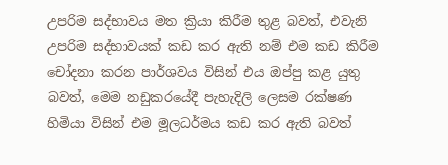උපරිම සද්භාවය මත ක්‍රියා කිරීම තුළ බවත්, එවැනි උපරිම සද්භාවයක් කඩ කර ඇති නම් එම කඩ කිරීම චෝදනා කරන පාර්ශවය විසින් එය ඔප්පු කළ යුතු බවත්, මෙම නඩුකරයේදී පැහැදිලි ලෙසම රක්ෂණ හිමියා විසින් එම මූලධර්මය කඩ කර ඇති බවත්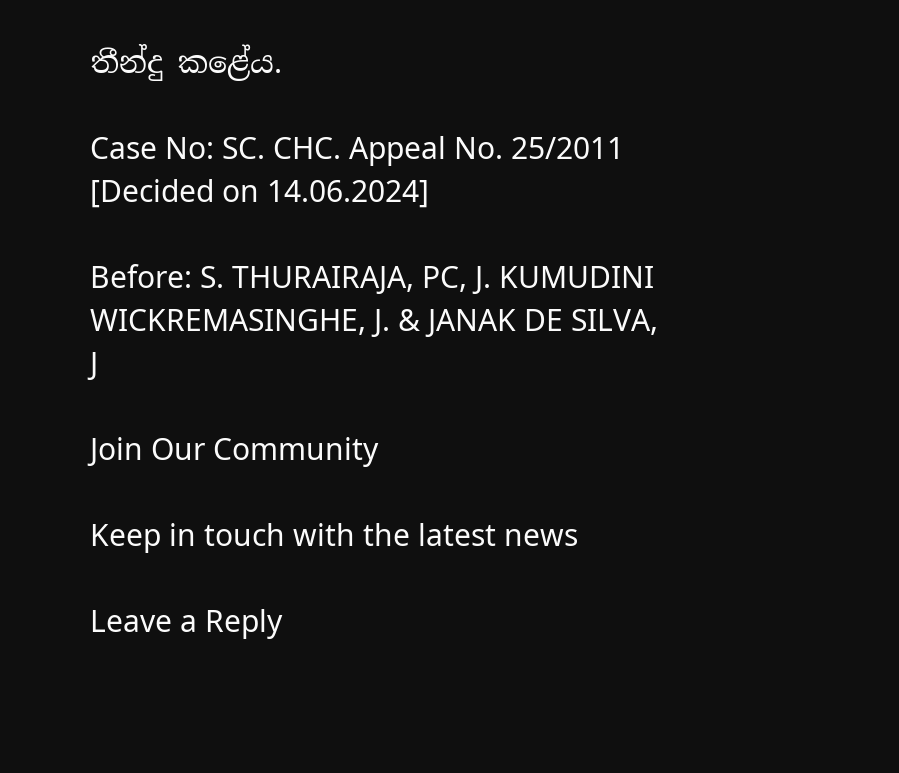තීන්දු කළේය.

Case No: SC. CHC. Appeal No. 25/2011 [Decided on 14.06.2024]

Before: S. THURAIRAJA, PC, J. KUMUDINI WICKREMASINGHE, J. & JANAK DE SILVA, J

Join Our Community

Keep in touch with the latest news

Leave a Reply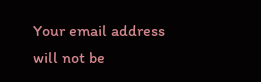Your email address will not be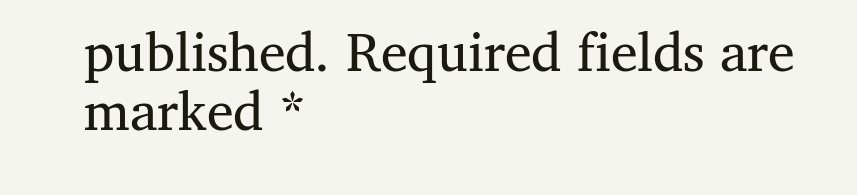published. Required fields are marked *